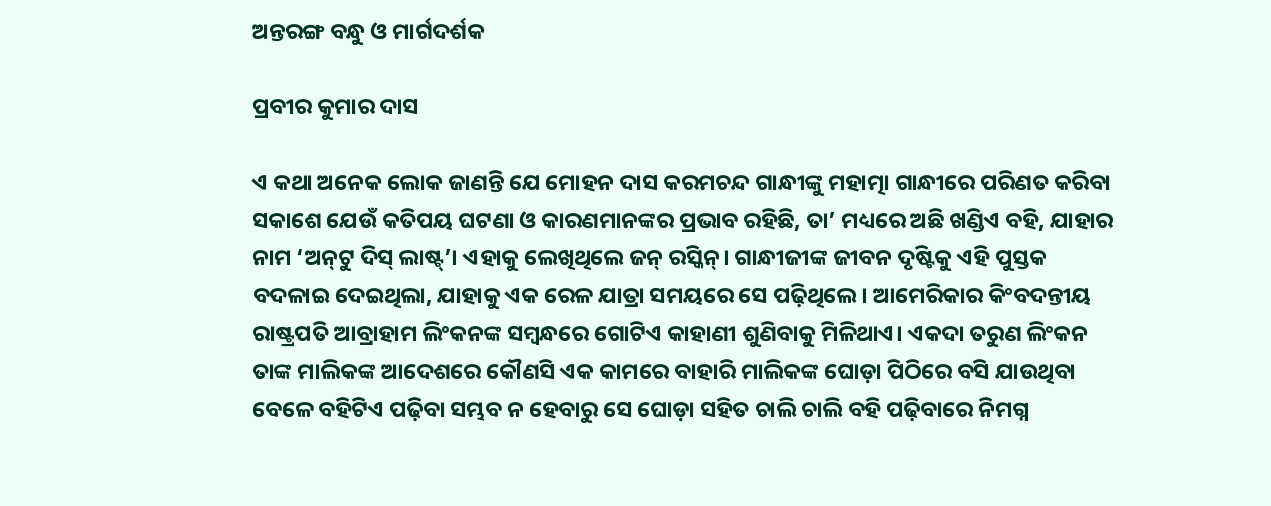ଅନ୍ତରଙ୍ଗ ବନ୍ଧୁ ଓ ମାର୍ଗଦର୍ଶକ

ପ୍ରବୀର କୁମାର ଦାସ

ଏ କଥା ଅନେକ ଲୋକ ଜାଣନ୍ତି ଯେ ମୋହନ ଦାସ କରମଚନ୍ଦ ଗାନ୍ଧୀଙ୍କୁ ମହାତ୍ମା ଗାନ୍ଧୀରେ ପରିଣତ କରିବା ସକାଶେ ଯେଉଁ କତିପୟ ଘଟଣା ଓ କାରଣମାନଙ୍କର ପ୍ରଭାବ ରହିଛି, ତା’ ମଧ୍ୟରେ ଅଛି ଖଣ୍ଡିଏ ବହି, ଯାହାର ନାମ ‘ଅନ୍‌ଟୁ ଦିସ୍‌ ଲାଷ୍ଟ୍‌’। ଏହାକୁ ଲେଖିଥିଲେ ଜନ୍‌ ରସ୍କିନ୍‌। ଗାନ୍ଧୀଜୀଙ୍କ ଜୀବନ ଦୃଷ୍ଟିକୁ ଏହି ପୁସ୍ତକ ବଦଳାଇ ଦେଇଥିଲା, ଯାହାକୁ ଏକ ରେଳ ଯାତ୍ରା ସମୟରେ ସେ ପଢ଼ିଥିଲେ। ଆମେରିକାର କିଂବଦନ୍ତୀୟ ରାଷ୍ଟ୍ରପତି ଆବ୍ରାହାମ ଲିଂକନଙ୍କ ସମ୍ବନ୍ଧରେ ଗୋଟିଏ କାହାଣୀ ଶୁଣିବାକୁ ମିଳିଥାଏ। ଏକଦା ତରୁଣ ଲିଂକନ ତାଙ୍କ ମାଲିକଙ୍କ ଆଦେଶରେ କୌଣସି ଏକ କାମରେ ବାହାରି ମାଲିକଙ୍କ ଘୋଡ଼ା ପିଠିରେ ବସି ଯାଉଥିବା ବେଳେ ବହିଟିଏ ପଢ଼ିବା ସମ୍ଭବ ନ ହେବାରୁ ସେ ଘୋଡ଼ା ସହିତ ଚାଲି ଚାଲି ବହି ପଢ଼ିବାରେ ନିମଗ୍ନ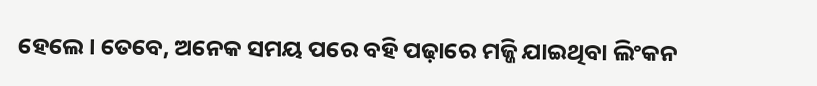ହେଲେ। ତେବେ, ଅନେକ ସମୟ ପରେ ବହି ପଢ଼ାରେ ମଜ୍ଜି ଯାଇଥିବା ଲିଂକନ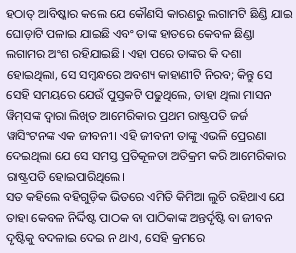ହଠାତ୍‌ ଆବିଷ୍କାର କଲେ ଯେ କୌଣସି କାରଣରୁ ଲଗାମଟି ଛିଣ୍ଡି ଯାଇ ଘୋଡ଼ାଟି ପଳାଇ ଯାଇଛି ଏବଂ ତାଙ୍କ ହାତରେ କେବଳ ଛିଣ୍ଡା ଲଗାମର ଅଂଶ ରହିଯାଇଛି। ଏହା ପରେ ତାଙ୍କର କି ଦଶା ହୋଇଥିଲା, ସେ ସମ୍ବନ୍ଧରେ ଅବଶ୍ୟ କାହାଣୀଟି ନିରବ; କିନ୍ତୁ ସେ ସେହି ସମୟରେ ଯେଉଁ ପୁସ୍ତକଟି ପଢୁଥିଲେ, ତାହା ଥିଲା ମାସନ ୱିମ୍‌ସଙ୍କ ଦ୍ବାରା ଲିଖିତ ଆମେରିକାର ପ୍ରଥମ ରାଷ୍ଟ୍ରପତି ଜର୍ଜ ୱାସିଂଟନଙ୍କ ଏକ ଜୀବନୀ। ଏହି ଜୀବନୀ ତାଙ୍କୁ ଏଭଳି ପ୍ରେରଣା ଦେଇଥିଲା ଯେ ସେ ସମସ୍ତ ପ୍ରତିକୂଳତା ଅତିକ୍ରମ କରି ଆମେରିକାର ରାଷ୍ଟ୍ରପତି ହୋଇପାରିଥିଲେ।
ସତ କହିଲେ ବହିଗୁଡ଼ିକ ଭିତରେ ଏମିତି କିମିଆ ଲୁଚି ରହିଥାଏ ଯେ ତାହା କେବଳ ନିର୍ଦ୍ଦିଷ୍ଟ ପାଠକ ବା ପାଠିକାଙ୍କ ଅନ୍ତର୍ଦୃଷ୍ଟି ବା ଜୀବନ ଦୃଷ୍ଟିକୁ ବଦଳାଇ ଦେଇ ନ ଥାଏ, ସେହି କ୍ରମରେ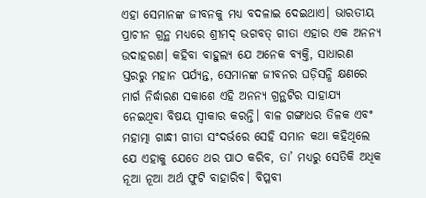ଏହା ସେମାନଙ୍କ ଜୀବନକୁ ମଧ୍ୟ ବଦଳାଇ ଦେଇଥାଏ। ଭାରତୀୟ ପ୍ରାଚୀନ ଗ୍ରନ୍ଥ ମଧ୍ୟରେ ଶ୍ରୀମଦ୍‌ ଭଗବତ୍‌ ଗୀତା ଏହାର ଏକ ଅନନ୍ୟ ଉଦାହରଣ। କହିବା ବାହୁଲ୍ୟ ଯେ ଅନେକ ବ୍ୟକ୍ତି, ସାଧାରଣ ସ୍ତରରୁ ମହାନ ପର୍ଯ୍ୟନ୍ତ, ସେମାନଙ୍କ ଜୀବନର ଘଡ଼ିସନ୍ଧି କ୍ଷଣରେ ମାର୍ଗ ନିର୍ଦ୍ଧାରଣ ସକାଶେ ଏହି ଅନନ୍ୟ ଗ୍ରନ୍ଥଟିର ସାହାଯ୍ୟ ନେଇଥିବା ବିଷୟ ସ୍ବୀକାର କରନ୍ତି। ବାଳ ଗଙ୍ଗାଧର ତିଳକ ଏବଂ ମହାତ୍ମା ଗାନ୍ଧୀ ଗୀତା ସଂଦର୍ଭରେ ସେହି ସମାନ କଥା କହିଥିଲେ ଯେ ଏହାକୁ ଯେତେ ଥର ପାଠ କରିବ, ତା’ ମଧ୍ୟରୁ ସେତିକି ଅଧିକ ନୂଆ ନୂଆ ଅର୍ଥ ଫୁଟି ବାହାରିବ। ବିପ୍ଳବୀ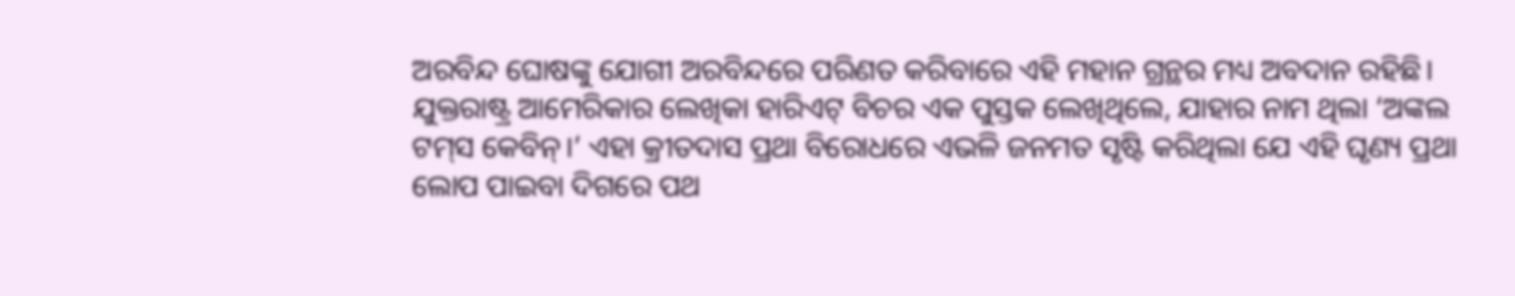ଅରବିନ୍ଦ ଘୋଷଙ୍କୁ ଯୋଗୀ ଅରବିନ୍ଦରେ ପରିଣତ କରିବାରେ ଏହି ମହାନ ଗ୍ରନ୍ଥର ମଧ୍ୟ ଅବଦାନ ରହିଛି।
ଯୁକ୍ତରାଷ୍ଟ୍ର ଆମେରିକାର ଲେଖିକା ହାରିଏଟ୍ ବିଚର ଏକ ପୁସ୍ତକ ଲେଖିଥିଲେ, ଯାହାର ନାମ ଥିଲା ‘ଅଙ୍କଲ ଟମ୍‌ସ କେବିନ୍‌।’ ଏହା କ୍ରୀତଦାସ ପ୍ରଥା ବିରୋଧରେ ଏଭଳି ଜନମତ ସୃଷ୍ଟି କରିଥିଲା ଯେ ଏହି ଘୃଣ୍ୟ ପ୍ରଥା ଲୋପ ପା‌ଇବା ଦିଗରେ ପଥ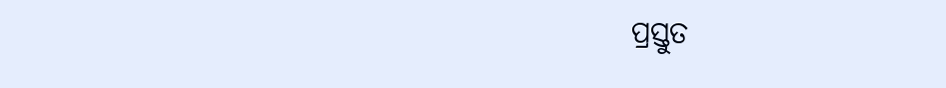ପ୍ରସ୍ତୁତ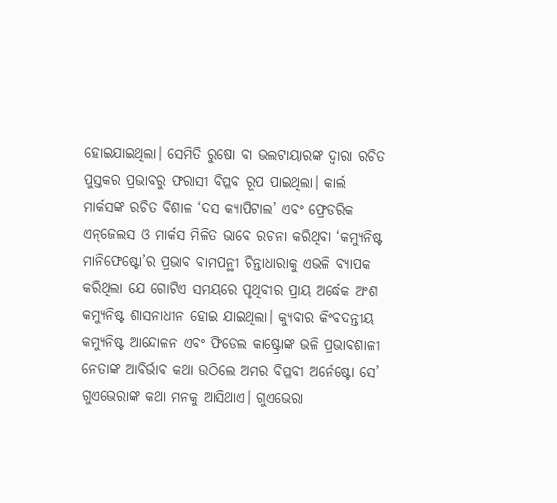ହୋଇଯାଇଥିଲା। ସେମିତି ରୁଷୋ‌ ବା ଭଲଟାୟାରଙ୍କ ଦ୍ବାରା ରଚିତ ପୁସ୍ତକର ପ୍ରଭାବରୁ ଫରାସୀ ବିପ୍ଳବ ରୂପ ପାଇଥିଲା। କାର୍ଲ ମାର୍କସଙ୍କ ରଚିତ ବିଶାଳ ‘ଦସ କ୍ୟାପିଟାଲ’ ଏବଂ ଫ୍ରେଡରିକ ଏନ୍‌ଜେଲସ ଓ ମାର୍କସ ମିଳିତ ଭାବେ ରଚନା କରିଥିବା ‘କମ୍ୟୁନିଷ୍ଟ ମାନିଫେଷ୍ଟୋ’ର ପ୍ରଭାବ ବାମପନ୍ଥୀ ଚିନ୍ତାଧାରାକୁ ଏଭଳି ବ୍ୟାପକ କରିଥିଲା ଯେ ଗୋଟିଏ ସମୟରେ ପୃଥିବୀର ପ୍ରାୟ ଅର୍ଦ୍ଧେକ ଅଂଶ କମ୍ୟୁନିଷ୍ଟ ଶାସନାଧୀନ ହୋଇ ଯାଇଥିଲା। କ୍ୟୁବାର କିଂବଦନ୍ତୀୟ କମ୍ୟୁନିଷ୍ଟ ଆନ୍ଦୋଳନ ଏବଂ ଫିଡେଲ କାଷ୍ଟ୍ରୋଙ୍କ ଭଳି ପ୍ରଭାବଶାଳୀ ନେତାଙ୍କ ଆବିର୍ଭାବ କଥା ଉଠିଲେ ଅମର ବିପ୍ଳବୀ ଅର୍ନେଷ୍ଟୋ ସେ’ ଗୁଏଭେରାଙ୍କ କଥା ମନକୁ ଆସିଥାଏ। ଗୁଏଭେରା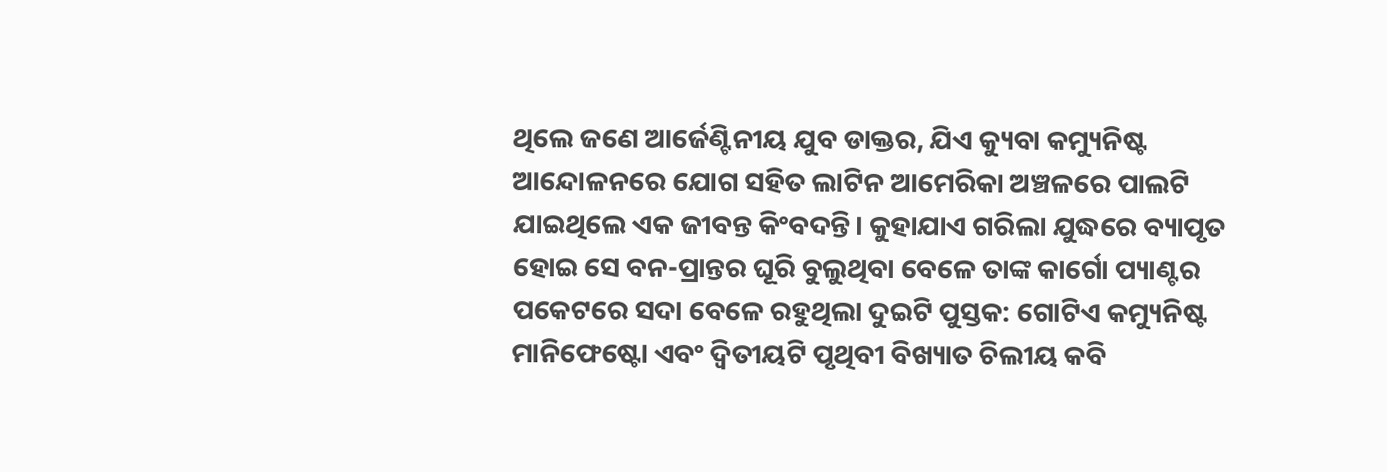ଥିଲେ ଜଣେ ଆର୍ଜେଣ୍ଟିନୀୟ ଯୁବ ଡାକ୍ତର, ଯିଏ କ୍ୟୁବା କମ୍ୟୁନିଷ୍ଟ ଆନ୍ଦୋଳନରେ ଯୋଗ ସହିତ ଲାଟିନ ଆମେରିକା ଅଞ୍ଚଳରେ ପାଲଟି ଯାଇଥିଲେ ଏକ ଜୀବନ୍ତ କିଂବଦନ୍ତି। କୁହାଯାଏ ଗରିଲା ଯୁଦ୍ଧରେ ବ୍ୟାପୃତ ହୋଇ ସେ ବନ-ପ୍ରାନ୍ତର ଘୂରି ବୁଲୁଥିବା ବେଳେ ତାଙ୍କ କାର୍ଗୋ ପ୍ୟାଣ୍ଟର ପକେଟରେ ସଦା ବେଳେ ରହୁଥିଲା ଦୁଇଟି ପୁସ୍ତକ: ଗୋଟିଏ କମ୍ୟୁନିଷ୍ଟ ମାନିଫେଷ୍ଟୋ ଏବଂ ଦ୍ବିତୀୟଟି ପୃଥିବୀ ବିଖ୍ୟାତ ଚିଲୀୟ କବି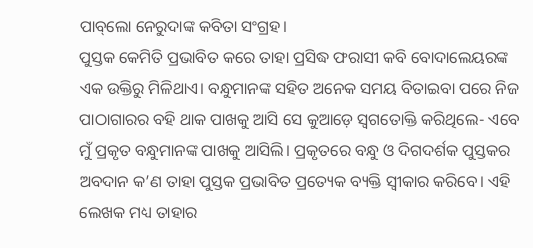ପାବ୍‌ଲୋ ନେରୁଦାଙ୍କ କବିତା ସଂଗ୍ରହ।
ପୁସ୍ତକ କେମିତି ପ୍ରଭାବିତ କରେ ତାହା ପ୍ରସିଦ୍ଧ ଫରାସୀ କବି ବୋଦାଲେୟରଙ୍କ ଏକ ଉକ୍ତିରୁ ମିଳିଥାଏ। ବନ୍ଧୁମାନଙ୍କ ସହିତ ଅନେକ ସମୟ ବିତାଇବା ପରେ ନିଜ ପାଠାଗାରର ବହି ଥାକ ପାଖକୁ ଆସି ସେ କୁଆଡ଼େ ସ୍ବଗତୋକ୍ତି କରିଥିଲେ- ଏବେ ମୁଁ ପ୍ରକୃତ ବନ୍ଧୁମାନଙ୍କ ପାଖକୁ ଆସିଲି। ପ୍ରକୃତରେ ବନ୍ଧୁ ଓ ଦିଗଦର୍ଶକ ପୁସ୍ତକର ଅବଦାନ କ’ଣ ତାହା ପୁସ୍ତକ ପ୍ରଭାବିତ ପ୍ରତ୍ୟେକ ବ୍ୟକ୍ତି ସ୍ବୀକାର କରିବେ। ଏହି ଲେଖକ ମଧ୍ୟ ତାହାର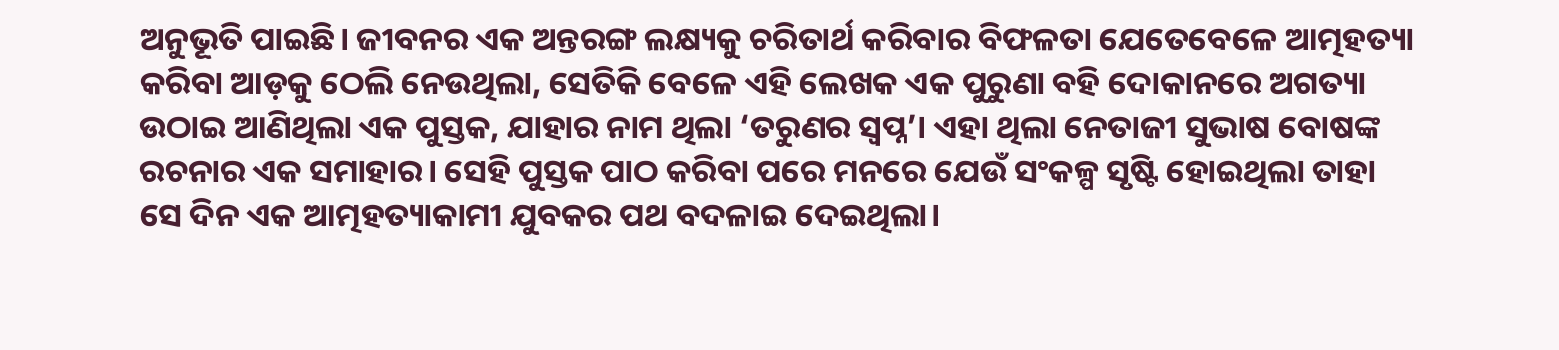ଅନୁଭୂତି ପାଇଛି। ଜୀବନର ଏକ ଅନ୍ତରଙ୍ଗ ଲକ୍ଷ୍ୟକୁ ଚରିତାର୍ଥ କରିବାର ବିଫଳତା ଯେତେବେଳେ ଆତ୍ମହତ୍ୟା କରିବା ଆଡ଼କୁ ଠେଲି ନେଉଥିଲା, ସେତିକି ବେଳେ ଏହି ଲେଖକ ଏକ ପୁରୁଣା ବହି ଦୋକାନରେ ଅଗତ୍ୟା ଉଠାଇ ଆଣିଥିଲା ଏକ ପୁସ୍ତକ, ଯାହାର ନାମ ଥିଲା ‘ତରୁଣର ସ୍ବପ୍ନ’। ଏହା ଥିଲା ନେତାଜୀ ସୁଭାଷ ବୋଷଙ୍କ ରଚନାର ଏକ ସମାହାର। ସେହି ପୁସ୍ତକ ପାଠ କରିବା ପରେ ମନରେ ଯେଉଁ ସଂକଳ୍ପ ସୃଷ୍ଟି ହୋଇଥିଲା ତାହା ସେ ଦିନ ଏକ ଆତ୍ମହତ୍ୟାକାମୀ ଯୁବକର ପଥ ବଦଳାଇ ଦେଇଥିଲା।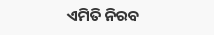ଏମିତି ନିରବ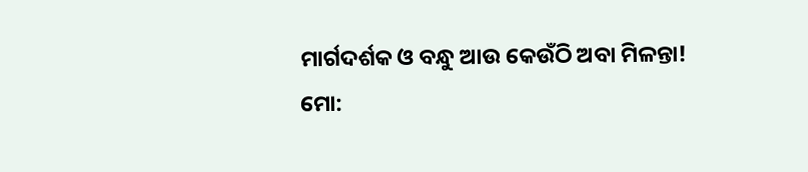ମାର୍ଗଦର୍ଶକ ଓ ବନ୍ଧୁ ଆଉ କେଉଁଠି ଅବା ମିଳନ୍ତା!
ମୋ: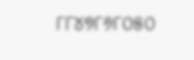୮୮୪୭୮୬୮୦୫୦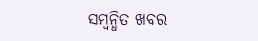ସମ୍ବନ୍ଧିତ ଖବର